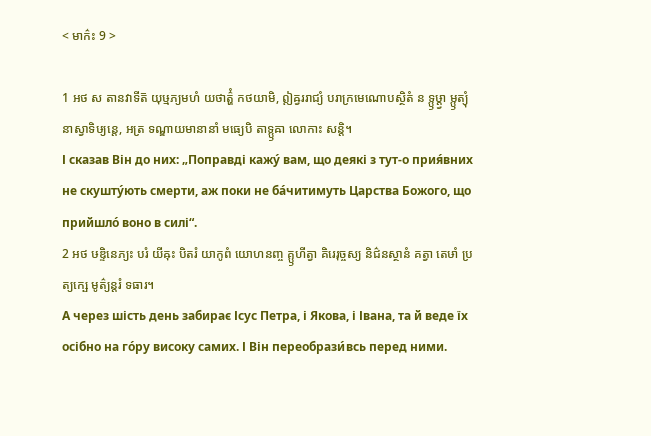< មាក៌ះ 9 >

1 អថ ស តានវាទីត៑ យុឞ្មភ្យមហំ យថាត៌្ហំ កថយាមិ, ឦឝ្វររាជ្យំ បរាក្រមេណោបស្ថិតំ ន ទ្ឫឞ្ដ្វា ម្ឫត្យុំ នាស្វាទិឞ្យន្តេ, អត្រ ទណ្ឌាយមានានាំ មធ្យេបិ តាទ្ឫឝា លោកាះ សន្តិ។
І сказав Він до них: „Поправді кажу́ вам, що деякі з тут-о прия́вних не скушту́ють смерти, аж поки не ба́читимуть Царства Божого, що прийшло́ воно в силі“.
2 អថ ឞឌ្ទិនេភ្យះ បរំ យីឝុះ បិតរំ យាកូពំ យោហនញ្ច គ្ឫហីត្វា គិរេរុច្ចស្យ និជ៌នស្ថានំ គត្វា តេឞាំ ប្រត្យក្ឞេ មូត៌្យន្តរំ ទធារ។
А через шість день забирає Ісус Петра, і Якова, і Івана, та й веде їх осібно на го́ру високу самих. І Він переобрази́всь перед ними.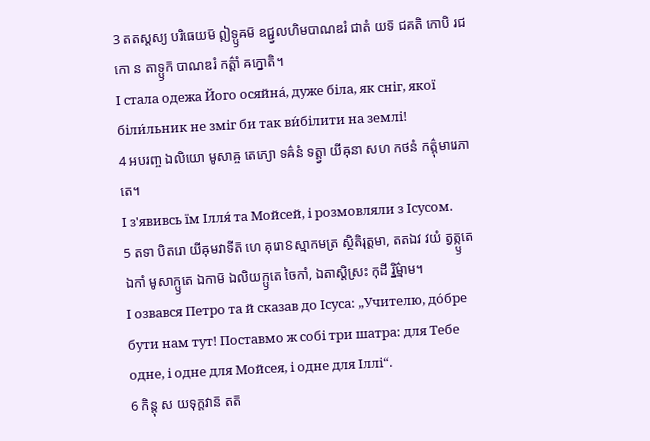3 តតស្តស្យ បរិធេយម៑ ឦទ្ឫឝម៑ ឧជ្ជ្វលហិមបាណឌរំ ជាតំ យទ៑ ជគតិ កោបិ រជកោ ន តាទ្ឫក៑ បាណឌរំ កត៌្តាំ ឝក្នោតិ។
І стала одежа Його осяйна́, дуже біла, як сніг, якої біли́льник не зміг би так ви́білити на землі!
4 អបរញ្ច ឯលិយោ មូសាឝ្ច តេភ្យោ ទឝ៌នំ ទត្ត្វា យីឝុនា សហ កថនំ កត៌្តុមារេភាតេ។
І з'явивсь їм Ілля́ та Мойсей, і розмовляли з Ісусом.
5 តទា បិតរោ យីឝុមវាទីត៑ ហេ គុរោៜស្មាកមត្រ ស្ថិតិរុត្តមា, តតឯវ វយំ ត្វត្ក្ឫតេ ឯកាំ មូសាក្ឫតេ ឯកាម៑ ឯលិយក្ឫតេ ចៃកាំ, ឯតាស្តិស្រះ កុដី រ្និម៌្មាម។
І озвався Петро та й сказав до Ісуса: „Учителю, до́бре бути нам тут! Поставмо ж собі три шатра: для Тебе одне, і одне для Мойсея, і одне для Іллі“.
6 កិន្តុ ស យទុក្តវាន៑ តត៑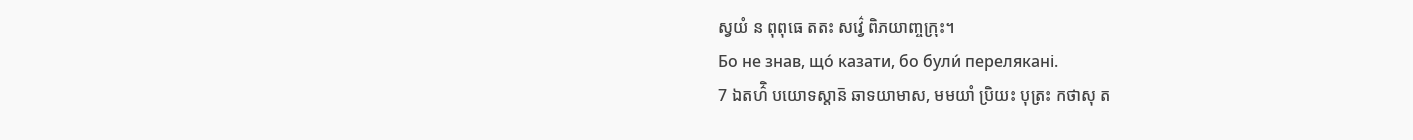ស្វយំ ន ពុពុធេ តតះ សវ៌្វេ ពិភយាញ្ចក្រុះ។
Бо не знав, що́ казати, бо були́ перелякані.
7 ឯតហ៌ិ បយោទស្តាន៑ ឆាទយាមាស, មមយាំ ប្រិយះ បុត្រះ កថាសុ ត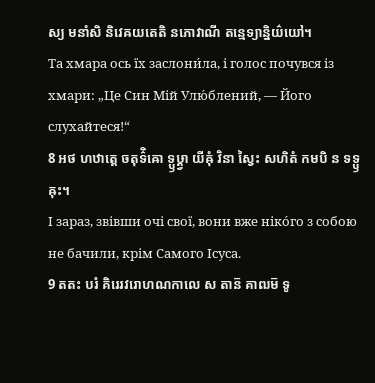ស្យ មនាំសិ និវេឝយតេតិ នភោវាណី តន្មេទ្យាន្និយ៌យៅ។
Та хмара ось їх заслони́ла, і голос почувся із хмари: „Це Син Мій Улю́блений, — Його слухайтеся!“
8 អថ ហឋាត្តេ ចតុទ៌ិឝោ ទ្ឫឞ្ដ្វា យីឝុំ វិនា ស្វៃះ សហិតំ កមបិ ន ទទ្ឫឝុះ។
І зараз, звівши очі свої, вони вже ніко́го з собою не бачили, крім Самого Ісуса.
9 តតះ បរំ គិរេរវរោហណកាលេ ស តាន៑ គាឍម៑ ទូ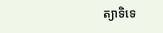ត្យាទិទេ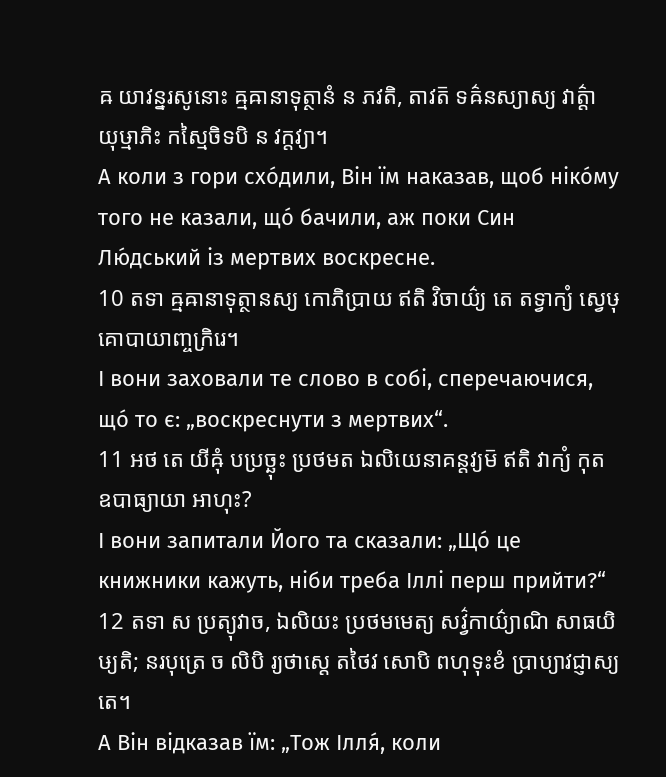ឝ យាវន្នរសូនោះ ឝ្មឝានាទុត្ថានំ ន ភវតិ, តាវត៑ ទឝ៌នស្យាស្យ វាត៌្តា យុឞ្មាភិះ កស្មៃចិទបិ ន វក្តវ្យា។
А коли з гори схо́дили, Він їм наказав, щоб ніко́му того не казали, що́ бачили, аж поки Син Лю́дський із мертвих воскресне.
10 តទា ឝ្មឝានាទុត្ថានស្យ កោភិប្រាយ ឥតិ វិចាយ៌្យ តេ តទ្វាក្យំ ស្វេឞុ គោបាយាញ្ចក្រិរេ។
І вони заховали те слово в собі, сперечаючися, що́ то є: „воскреснути з мертвих“.
11 អថ តេ យីឝុំ បប្រច្ឆុះ ប្រថមត ឯលិយេនាគន្តវ្យម៑ ឥតិ វាក្យំ កុត ឧបាធ្យាយា អាហុះ?
І вони запитали Його та сказали: „Що́ це книжники кажуть, ніби треба Іллі перш прийти?“
12 តទា ស ប្រត្យុវាច, ឯលិយះ ប្រថមមេត្យ សវ៌្វកាយ៌្យាណិ សាធយិឞ្យតិ; នរបុត្រេ ច លិបិ រ្យថាស្តេ តថៃវ សោបិ ពហុទុះខំ ប្រាប្យាវជ្ញាស្យតេ។
А Він відказав їм: „Тож Ілля́, коли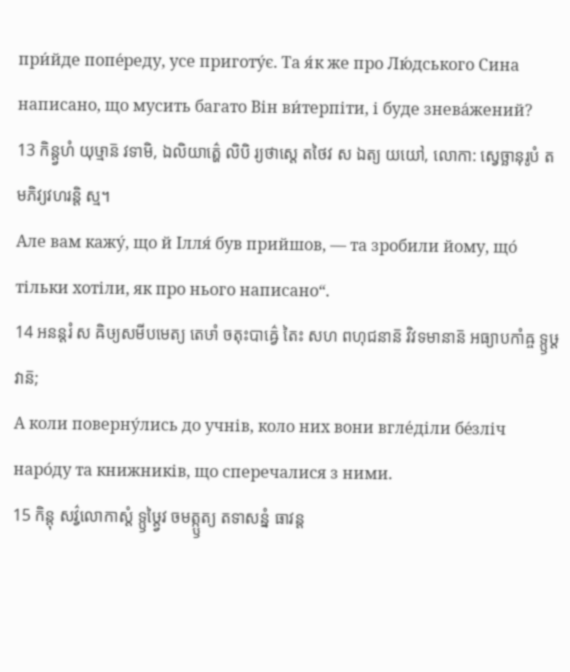при́йде попе́реду, усе приготу́є. Та я́к же про Лю́дського Сина написано, що мусить багато Він ви́терпіти, і буде знева́жений?
13 កិន្ត្វហំ យុឞ្មាន៑ វទាមិ, ឯលិយាត៌្ហេ លិបិ រ្យថាស្តេ តថៃវ ស ឯត្យ យយៅ, លោកា: ស្វេច្ឆានុរូបំ តមភិវ្យវហរន្តិ ស្ម។
Але вам кажу́, що й Ілля́ був прийшов, — та зробили йому, що́ тільки хотіли, як про нього написано“.
14 អនន្តរំ ស ឝិឞ្យសមីបមេត្យ តេឞាំ ចតុះបាឝ៌្វេ តៃះ សហ ពហុជនាន៑ វិវទមានាន៑ អធ្យាបកាំឝ្ច ទ្ឫឞ្ដវាន៑;
А коли поверну́лись до учнів, коло них вони вгле́діли бе́зліч наро́ду та книжників, що сперечалися з ними.
15 កិន្តុ សវ៌្វលោកាស្តំ ទ្ឫឞ្ដ្វៃវ ចមត្ក្ឫត្យ តទាសន្នំ ធាវន្ត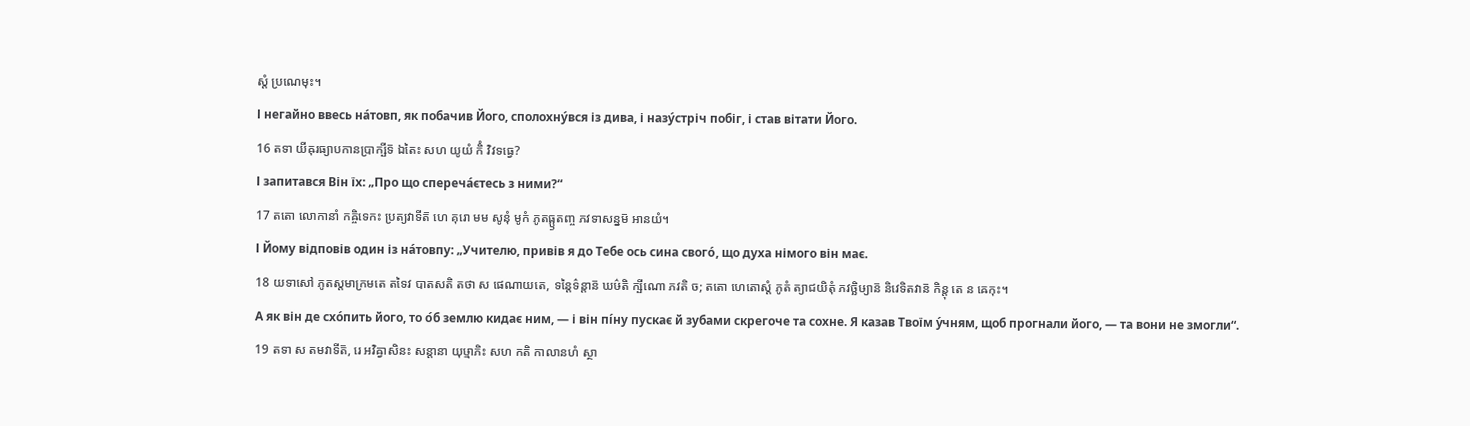ស្តំ ប្រណេមុះ។
І негайно ввесь на́товп, як побачив Його, сполохну́вся із дива, і назу́стріч побіг, і став вітати Його.
16 តទា យីឝុរធ្យាបកានប្រាក្ឞីទ៑ ឯតៃះ សហ យូយំ កិំ វិវទធ្វេ?
І запитався Він їх: „Про що спереча́єтесь з ними?“
17 តតោ លោកានាំ កឝ្ចិទេកះ ប្រត្យវាទីត៑ ហេ គុរោ មម សូនុំ មូកំ ភូតធ្ឫតញ្ច ភវទាសន្នម៑ អានយំ។
І Йому відповів один із на́товпу: „Учителю, привів я до Тебе ось сина свого́, що духа німого він має.
18 យទាសៅ ភូតស្តមាក្រមតេ តទៃវ បាតសតិ តថា ស ផេណាយតេ, ទន្តៃទ៌ន្តាន៑ ឃឞ៌តិ ក្ឞីណោ ភវតិ ច; តតោ ហេតោស្តំ ភូតំ ត្យាជយិតុំ ភវច្ឆិឞ្យាន៑ និវេទិតវាន៑ កិន្តុ តេ ន ឝេកុះ។
А як він де схо́пить його, то о́б землю кидає ним, — і він пі́ну пускає й зубами скрегоче та сохне. Я казав Твоїм у́чням, щоб прогнали його, — та вони не змогли“.
19 តទា ស តមវាទីត៑, រេ អវិឝ្វាសិនះ សន្តានា យុឞ្មាភិះ សហ កតិ កាលានហំ ស្ថា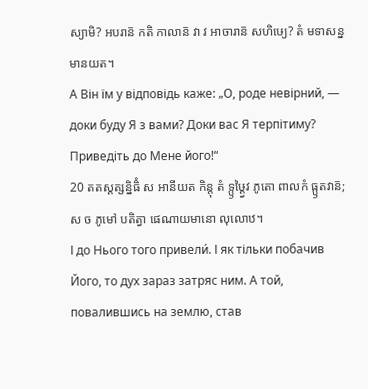ស្យាមិ? អបរាន៑ កតិ កាលាន៑ វា វ អាចារាន៑ សហិឞ្យេ? តំ មទាសន្នមានយត។
А Він їм у відповідь каже: „О, роде невірний, — доки буду Я з вами? Доки вас Я терпітиму? Приведіть до Мене його!“
20 តតស្តត្សន្និធិំ ស អានីយត កិន្តុ តំ ទ្ឫឞ្ដ្វៃវ ភូតោ ពាលកំ ធ្ឫតវាន៑; ស ច ភូមៅ បតិត្វា ផេណាយមានោ លុលោឋ។
І до Нього того привели́. І як тільки побачив Його, то дух зараз затряс ним. А той, повалившись на землю, став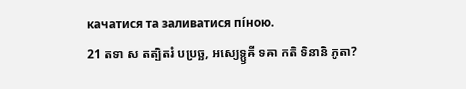качатися та заливатися пі́ною.
21 តទា ស តត្បិតរំ បប្រច្ឆ, អស្យេទ្ឫឝី ទឝា កតិ ទិនានិ ភូតា?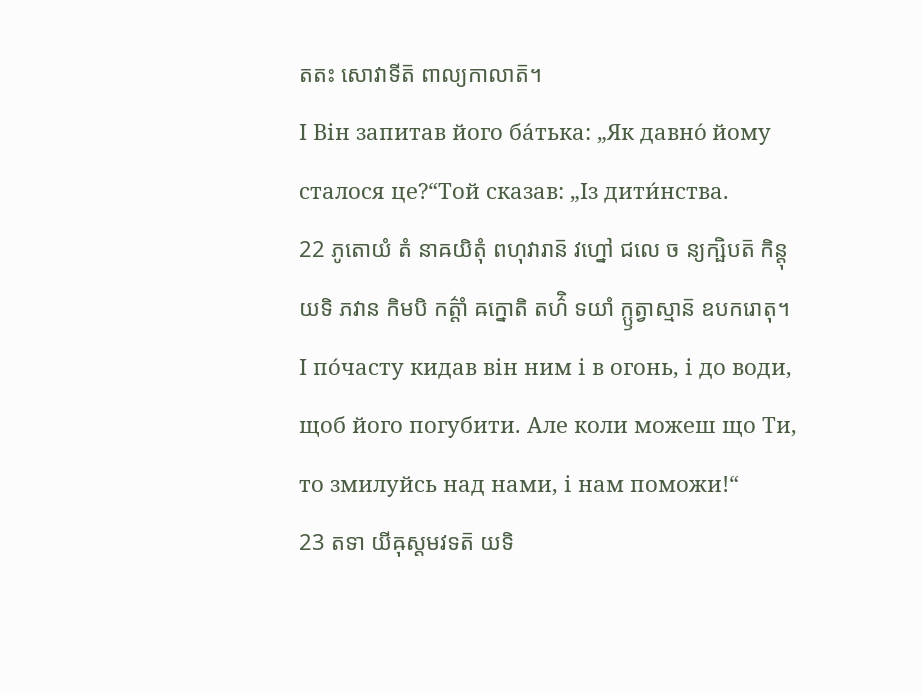តតះ សោវាទីត៑ ពាល្យកាលាត៑។
І Він запитав його ба́тька: „Як давно́ йому сталося це?“Той сказав: „Із дити́нства.
22 ភូតោយំ តំ នាឝយិតុំ ពហុវារាន៑ វហ្នៅ ជលេ ច ន្យក្ឞិបត៑ កិន្តុ យទិ ភវាន កិមបិ កត៌្តាំ ឝក្នោតិ តហ៌ិ ទយាំ ក្ឫត្វាស្មាន៑ ឧបករោតុ។
І по́часту кидав він ним і в огонь, і до води, щоб його погубити. Але коли можеш що Ти, то змилуйсь над нами, і нам поможи!“
23 តទា យីឝុស្តមវទត៑ យទិ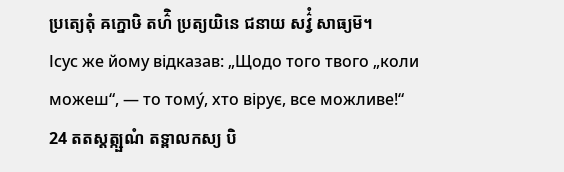ប្រត្យេតុំ ឝក្នោឞិ តហ៌ិ ប្រត្យយិនេ ជនាយ សវ៌្វំ សាធ្យម៑។
Ісус же йому відказав: „Щодо того твого „коли можеш“, — то тому́, хто вірує, все можливе!“
24 តតស្តត្ក្ឞណំ តទ្ពាលកស្យ បិ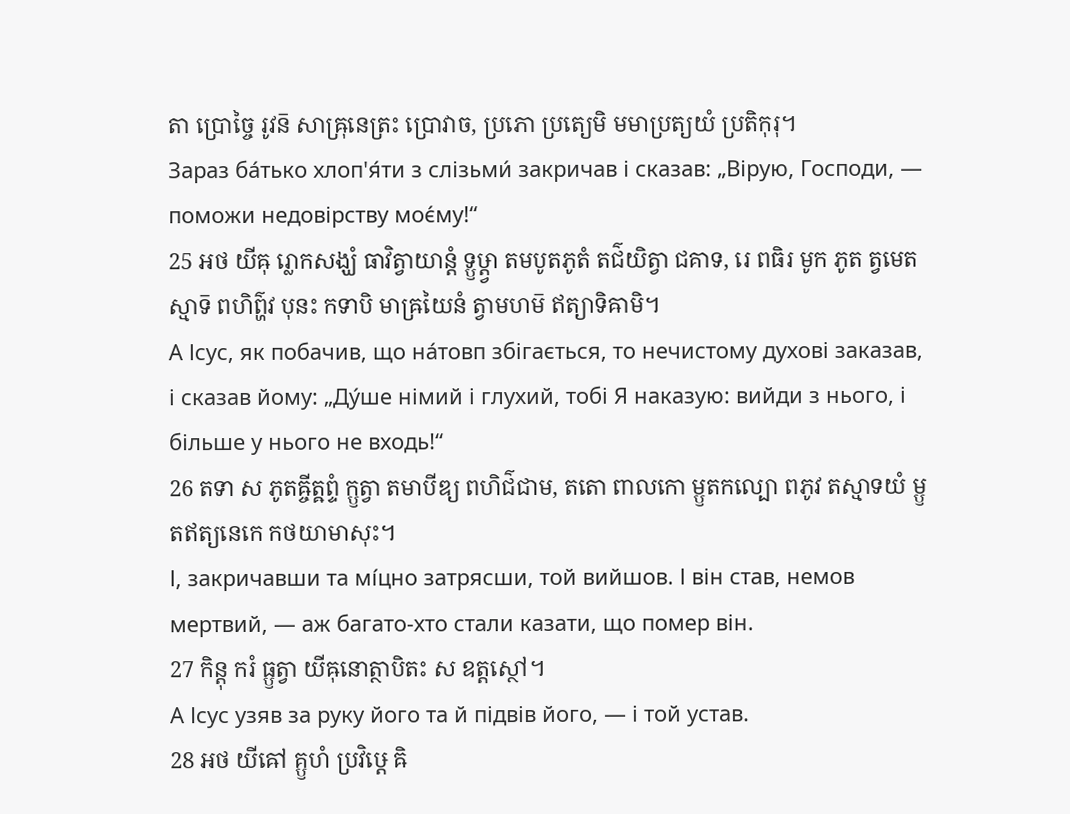តា ប្រោច្ចៃ រូវន៑ សាឝ្រុនេត្រះ ប្រោវាច, ប្រភោ ប្រត្យេមិ មមាប្រត្យយំ ប្រតិកុរុ។
Зараз ба́тько хлоп'я́ти з слізьми́ закричав і сказав: „Вірую, Господи, — поможи недовірству моє́му!“
25 អថ យីឝុ រ្លោកសង្ឃំ ធាវិត្វាយាន្តំ ទ្ឫឞ្ដ្វា តមបូតភូតំ តជ៌យិត្វា ជគាទ, រេ ពធិរ មូក ភូត ត្វមេតស្មាទ៑ ពហិព៌្ហវ បុនះ កទាបិ មាឝ្រយៃនំ ត្វាមហម៑ ឥត្យាទិឝាមិ។
А Ісус, як побачив, що на́товп збігається, то нечистому духові заказав, і сказав йому: „Ду́ше німий і глухий, тобі Я наказую: вийди з нього, і більше у нього не входь!“
26 តទា ស ភូតឝ្ចីត្ឝព្ទំ ក្ឫត្វា តមាបីឌ្យ ពហិជ៌ជាម, តតោ ពាលកោ ម្ឫតកល្បោ ពភូវ តស្មាទយំ ម្ឫតឥត្យនេកេ កថយាមាសុះ។
І, закричавши та мі́цно затрясши, той вийшов. І він став, немов мертвий, — аж багато-хто стали казати, що помер він.
27 កិន្តុ ករំ ធ្ឫត្វា យីឝុនោត្ថាបិតះ ស ឧត្តស្ថៅ។
А Ісус узяв за руку його та й підвів його, — і той устав.
28 អថ យីឝៅ គ្ឫហំ ប្រវិឞ្ដេ ឝិ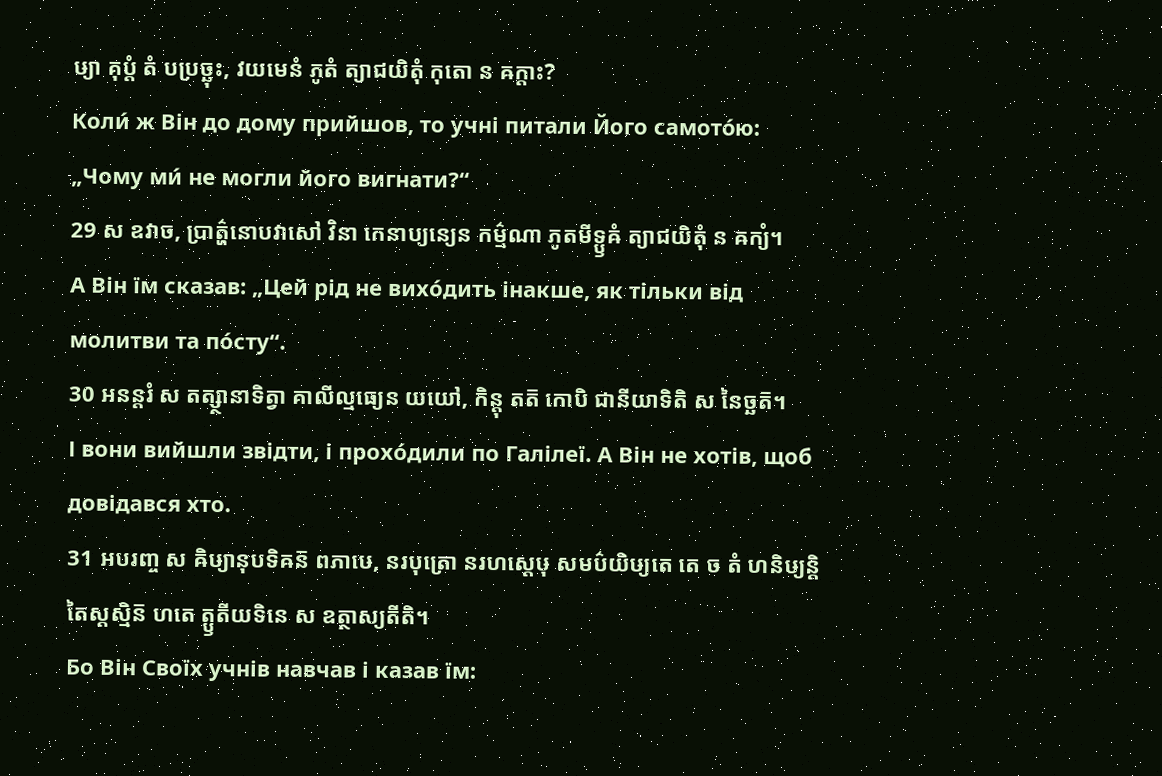ឞ្យា គុប្តំ តំ បប្រច្ឆុះ, វយមេនំ ភូតំ ត្យាជយិតុំ កុតោ ន ឝក្តាះ?
Коли́ ж Він до дому прийшов, то учні питали Його самото́ю: „Чому ми́ не могли його вигнати?“
29 ស ឧវាច, ប្រាត៌្ហនោបវាសៅ វិនា កេនាប្យន្យេន កម៌្មណា ភូតមីទ្ឫឝំ ត្យាជយិតុំ ន ឝក្យំ។
А Він їм сказав: „Цей рід не вихо́дить інакше, як тільки від молитви та по́сту“.
30 អនន្តរំ ស តត្ស្ថានាទិត្វា គាលីល្មធ្យេន យយៅ, កិន្តុ តត៑ កោបិ ជានីយាទិតិ ស នៃច្ឆត៑។
І вони вийшли звідти, і прохо́дили по Галілеї. А Він не хотів, щоб довідався хто.
31 អបរញ្ច ស ឝិឞ្យានុបទិឝន៑ ពភាឞេ, នរបុត្រោ នរហស្តេឞុ សមប៌យិឞ្យតេ តេ ច តំ ហនិឞ្យន្តិ តៃស្តស្មិន៑ ហតេ ត្ឫតីយទិនេ ស ឧត្ថាស្យតីតិ។
Бо Він Своїх учнів навчав і казав їм: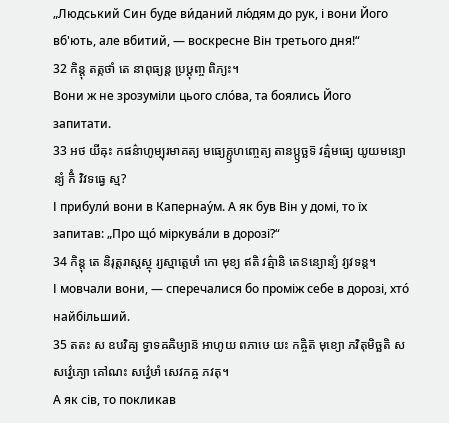„Людський Син буде ви́даний лю́дям до рук, і вони Його вб'ють, але вбитий, — воскресне Він третього дня!“
32 កិន្តុ តត្កថាំ តេ នាពុធ្យន្ត ប្រឞ្ដុញ្ច ពិភ្យះ។
Вони ж не зрозуміли цього сло́ва, та боялись Його запитати.
33 អថ យីឝុះ កផន៌ាហូម្បុរមាគត្យ មធ្យេគ្ឫហញ្ចេត្យ តានប្ឫច្ឆទ៑ វត៌្មមធ្យេ យូយមន្យោន្យំ កិំ វិវទធ្វេ ស្ម?
І прибули́ вони в Капернау́м. А як був Він у домі, то їх запитав: „Про що́ міркува́ли в дорозі?“
34 កិន្តុ តេ និរុត្តរាស្តស្ថុ រ្យស្មាត្តេឞាំ កោ មុខ្យ ឥតិ វត៌្មានិ តេៜន្យោន្យំ វ្យវទន្ត។
І мовчали вони, — сперечалися бо проміж себе в дорозі, хто́ найбільший.
35 តតះ ស ឧបវិឝ្យ ទ្វាទឝឝិឞ្យាន៑ អាហូយ ពភាឞេ យះ កឝ្ចិត៑ មុខ្យោ ភវិតុមិច្ឆតិ ស សវ៌្វេភ្យោ គៅណះ សវ៌្វេឞាំ សេវកឝ្ច ភវតុ។
А як сів, то покликав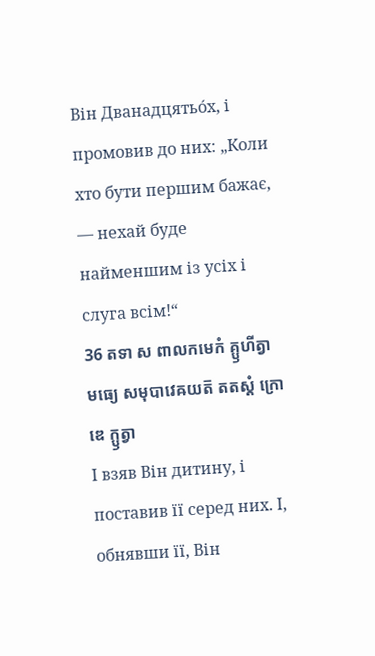Він Дванадцятьо́х, і промовив до них: „Коли хто бути першим бажає, — нехай буде найменшим із усіх і слуга всім!“
36 តទា ស ពាលកមេកំ គ្ឫហីត្វា មធ្យេ សមុបាវេឝយត៑ តតស្តំ ក្រោឌេ ក្ឫត្វា
І взяв Він дитину, і поставив її серед них. І, обнявши її, Він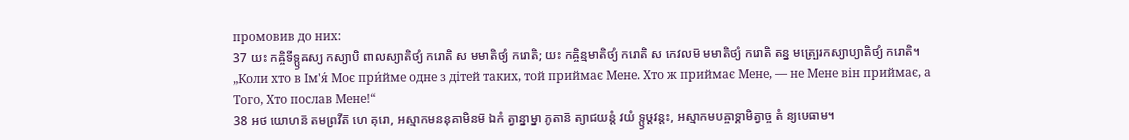промовив до них:
37 យះ កឝ្ចិទីទ្ឫឝស្យ កស្យាបិ ពាលស្យាតិថ្យំ ករោតិ ស មមាតិថ្យំ ករោតិ; យះ កឝ្ចិន្មមាតិថ្យំ ករោតិ ស កេវលម៑ មមាតិថ្យំ ករោតិ តន្ន មត្ប្រេរកស្យាប្យាតិថ្យំ ករោតិ។
„Коли хто в Ім'я́ Моє при́йме одне з дітей таких, той приймає Мене. Хто ж приймає Мене, — не Мене він приймає, а Того, Хто послав Мене!“
38 អថ យោហន៑ តមព្រវីត៑ ហេ គុរោ, អស្មាកមននុគាមិនម៑ ឯកំ ត្វាន្នាម្នា ភូតាន៑ ត្យាជយន្តំ វយំ ទ្ឫឞ្ដវន្តះ, អស្មាកមបឝ្ចាទ្គាមិត្វាច្ច តំ ន្យឞេធាម។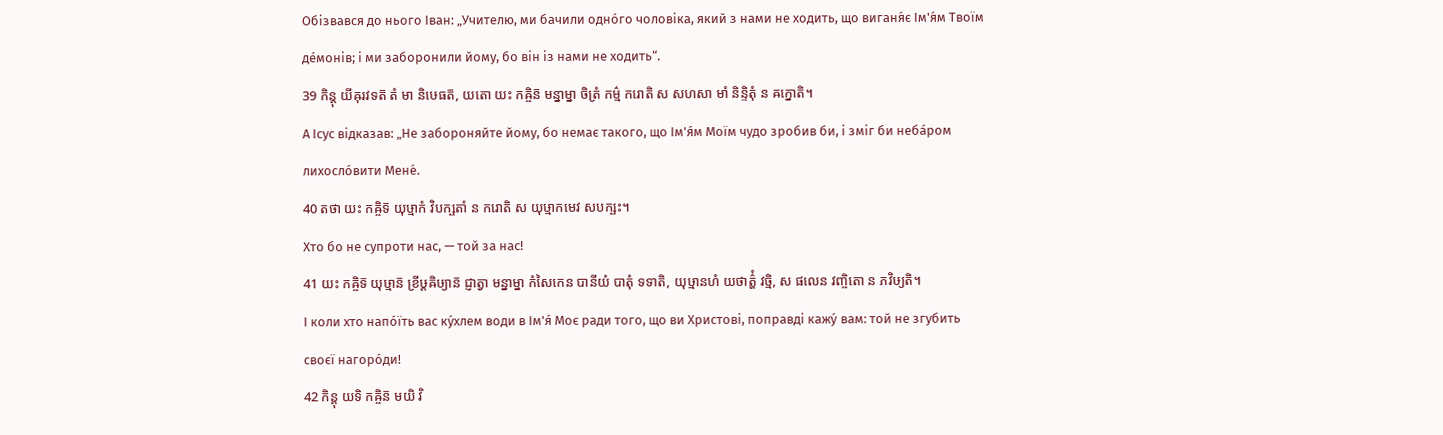Обізвався до нього Іван: „Учителю, ми бачили одно́го чоловіка, який з нами не ходить, що виганя́є Ім'я́м Твоїм де́монів; і ми заборонили йому, бо він із нами не ходить“.
39 កិន្តុ យីឝុរវទត៑ តំ មា និឞេធត៑, យតោ យះ កឝ្ចិន៑ មន្នាម្នា ចិត្រំ កម៌្ម ករោតិ ស សហសា មាំ និន្ទិតុំ ន ឝក្នោតិ។
А Ісус відказав: „Не забороняйте йому, бо немає такого, що Ім'я́м Моїм чудо зробив би, і зміг би неба́ром лихосло́вити Мене́.
40 តថា យះ កឝ្ចិទ៑ យុឞ្មាកំ វិបក្ឞតាំ ន ករោតិ ស យុឞ្មាកមេវ សបក្ឞះ។
Хто бо не супроти нас, — той за нас!
41 យះ កឝ្ចិទ៑ យុឞ្មាន៑ ខ្រីឞ្ដឝិឞ្យាន៑ ជ្ញាត្វា មន្នាម្នា កំសៃកេន បានីយំ បាតុំ ទទាតិ, យុឞ្មានហំ យថាត៌្ហំ វច្មិ, ស ផលេន វញ្ចិតោ ន ភវិឞ្យតិ។
І коли хто напо́їть вас ку́хлем води в Ім'я́ Моє ради того, що ви Христові, поправді кажу́ вам: той не згубить своєї нагоро́ди!
42 កិន្តុ យទិ កឝ្ចិន៑ មយិ វិ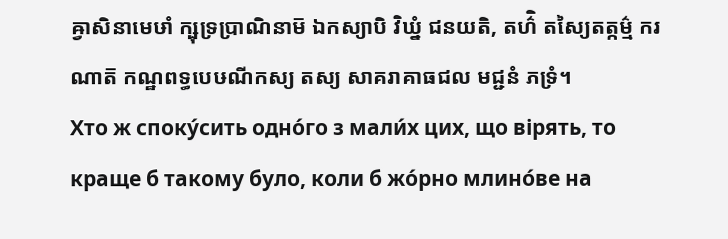ឝ្វាសិនាមេឞាំ ក្ឞុទ្រប្រាណិនាម៑ ឯកស្យាបិ វិឃ្នំ ជនយតិ, តហ៌ិ តស្យៃតត្កម៌្ម ករណាត៑ កណ្ឋពទ្ធបេឞណីកស្យ តស្យ សាគរាគាធជល មជ្ជនំ ភទ្រំ។
Хто ж споку́сить одно́го з мали́х цих, що вірять, то краще б такому було, коли б жо́рно млино́ве на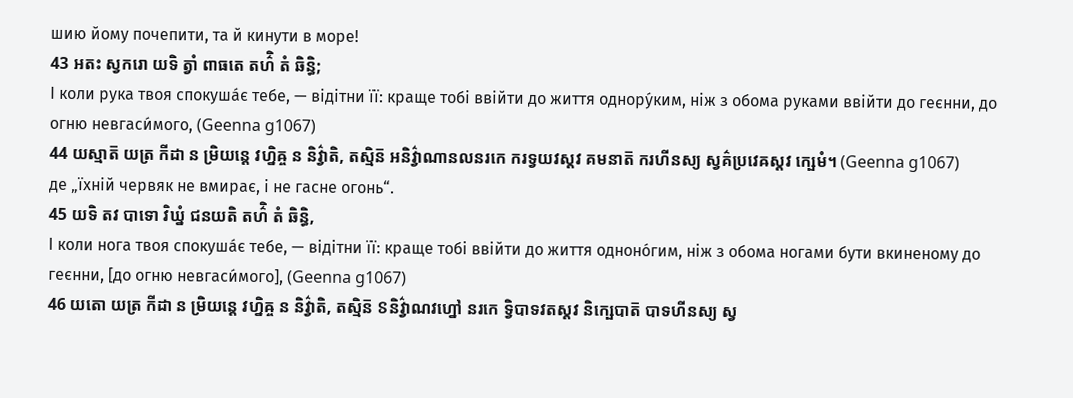шию йому почепити, та й кинути в море!
43 អតះ ស្វករោ យទិ ត្វាំ ពាធតេ តហ៌ិ តំ ឆិន្ធិ;
І коли рука твоя спокуша́є тебе, — відітни її: краще тобі ввійти до життя однору́ким, ніж з обома руками ввійти до геєнни, до огню невгаси́мого, (Geenna g1067)
44 យស្មាត៑ យត្រ កីដា ន ម្រិយន្តេ វហ្និឝ្ច ន និវ៌្វាតិ, តស្មិន៑ អនិវ៌្វាណានលនរកេ ករទ្វយវស្តវ គមនាត៑ ករហីនស្យ ស្វគ៌ប្រវេឝស្តវ ក្ឞេមំ។ (Geenna g1067)
де „їхній червяк не вмирає, і не гасне огонь“.
45 យទិ តវ បាទោ វិឃ្នំ ជនយតិ តហ៌ិ តំ ឆិន្ធិ,
І коли нога твоя спокуша́є тебе, — відітни її: краще тобі ввійти до життя одноно́гим, ніж з обома ногами бути вкиненому до геєнни, [до огню невгаси́мого], (Geenna g1067)
46 យតោ យត្រ កីដា ន ម្រិយន្តេ វហ្និឝ្ច ន និវ៌្វាតិ, តស្មិន៑ ៜនិវ៌្វាណវហ្នៅ នរកេ ទ្វិបាទវតស្តវ និក្ឞេបាត៑ បាទហីនស្យ ស្វ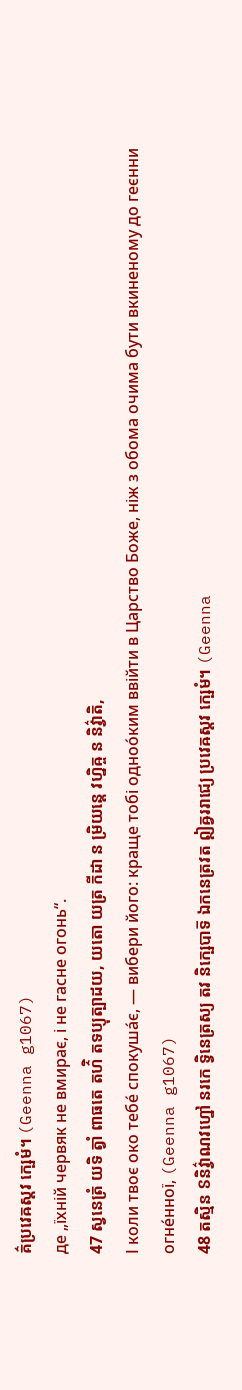គ៌ប្រវេឝស្តវ ក្ឞេមំ។ (Geenna g1067)
де „їхній червяк не вмирає, і не гасне огонь“.
47 ស្វនេត្រំ យទិ ត្វាំ ពាធតេ តហ៌ិ តទប្យុត្បាដយ, យតោ យត្រ កីដា ន ម្រិយន្តេ វហ្និឝ្ច ន និវ៌្វាតិ,
І коли твоє око тебе́ спокуша́є, — вибери його: краще тобі одноо́ким ввійти в Царство Боже, ніж з обома очима бути вкиненому до геєнни огне́нної, (Geenna g1067)
48 តស្មិន ៜនិវ៌្វាណវហ្នៅ នរកេ ទ្វិនេត្រស្យ តវ និក្ឞេបាទ៑ ឯកនេត្រវត ឦឝ្វររាជ្យេ ប្រវេឝស្តវ ក្ឞេមំ។ (Geenna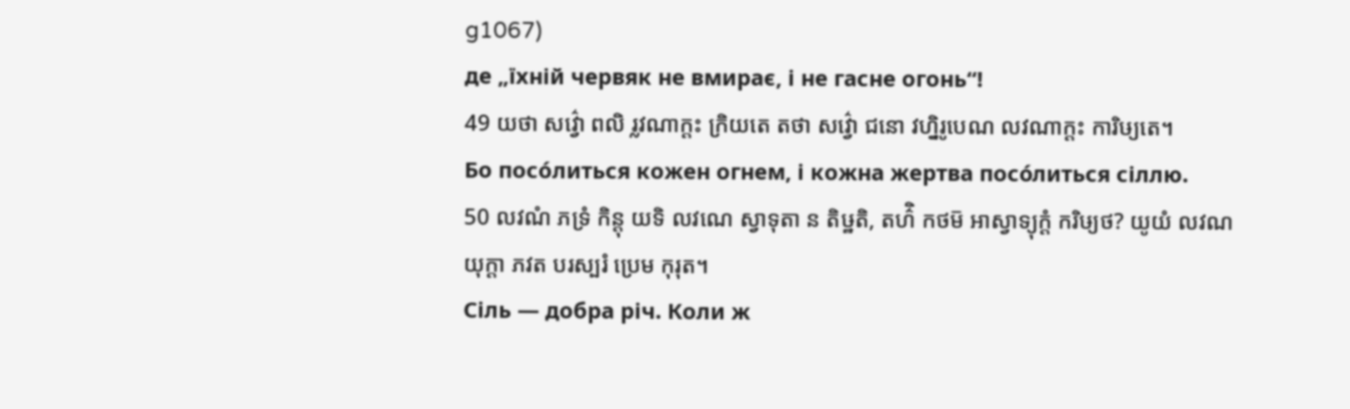g1067)
де „їхній червяк не вмирає, і не гасне огонь“!
49 យថា សវ៌្វោ ពលិ រ្លវណាក្តះ ក្រិយតេ តថា សវ៌្វោ ជនោ វហ្និរូបេណ លវណាក្តះ ការិឞ្យតេ។
Бо посо́литься кожен огнем, і кожна жертва посо́литься сіллю.
50 លវណំ ភទ្រំ កិន្តុ យទិ លវណេ ស្វាទុតា ន តិឞ្ឋតិ, តហ៌ិ កថម៑ អាស្វាទ្យុក្តំ ករិឞ្យថ? យូយំ លវណយុក្តា ភវត បរស្បរំ ប្រេម កុរុត។
Сіль — добра річ. Коли ж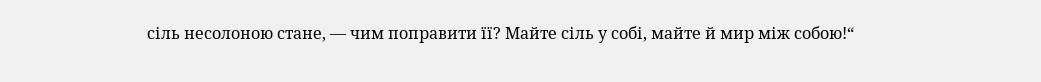сіль несолоною стане, — чим поправити її? Майте сіль у собі, майте й мир між собою!“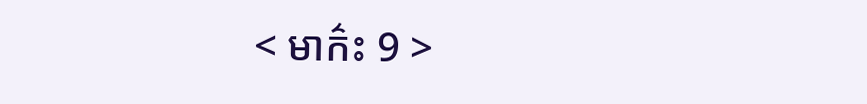< មាក៌ះ 9 >